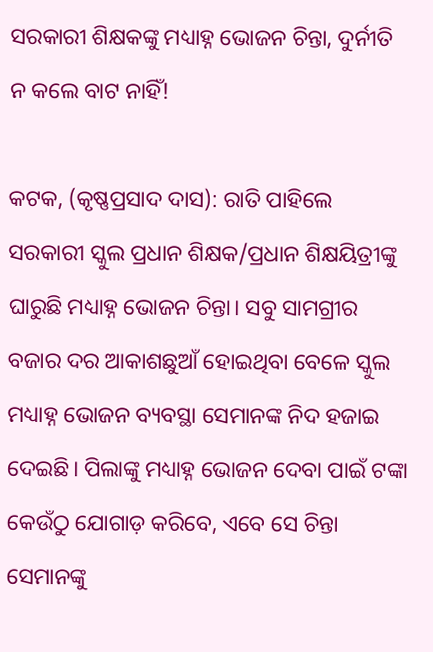ସରକାରୀ ଶିକ୍ଷକଙ୍କୁ ମଧ୍ୟାହ୍ନ ଭୋଜନ ଚିନ୍ତା, ଦୁର୍ନୀତି ନ କଲେ ବାଟ ନାହିଁ!

କଟକ, (କୃଷ୍ଣପ୍ରସାଦ ଦାସ): ରାତି ପାହିଲେ ସରକାରୀ ସ୍କୁଲ ପ୍ରଧାନ ଶିକ୍ଷକ/ପ୍ରଧାନ ଶିକ୍ଷୟିତ୍ରୀଙ୍କୁ ଘାରୁଛି ମଧ୍ୟାହ୍ନ ଭୋଜନ ଚିନ୍ତା। ସବୁ ସାମଗ୍ରୀର ବଜାର ଦର ଆକାଶଛୁଆଁ ହୋଇଥିବା ବେଳେ ସ୍କୁଲ ମଧ୍ୟାହ୍ନ ଭୋଜନ ବ୍ୟବସ୍ଥା ସେମାନଙ୍କ ନିଦ ହଜାଇ ଦେଇଛି। ପିଲାଙ୍କୁ ମଧ୍ୟାହ୍ନ ଭୋଜନ ଦେବା ପାଇଁ ଟଙ୍କା କେଉଁଠୁ ଯୋଗାଡ଼ କରିବେ, ଏବେ ସେ ଚିନ୍ତା ସେମାନଙ୍କୁ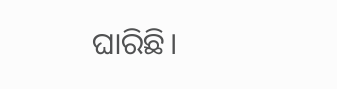ଘାରିଛି।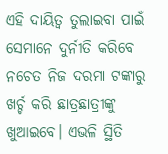ଏହି ଦାୟିତ୍ବ ତୁଲାଇବା ପାଇଁ ସେମାନେ ଦୁର୍ନୀତି କରିବେ ନଚେତ ନିଜ ଦରମା ଟଙ୍କାରୁ ଖର୍ଚ୍ଚ କରି ଛାତ୍ରଛାତ୍ରୀଙ୍କୁ ଖୁଆଇବେ। ଏଭଳି ସ୍ଥିତି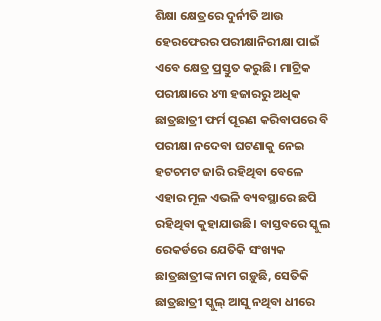ଶିକ୍ଷା କ୍ଷେତ୍ରରେ ଦୁର୍ନୀତି ଆଉ ହେରଫେରର ପରୀକ୍ଷାନିରୀକ୍ଷା ପାଇଁ ଏବେ କ୍ଷେତ୍ର ପ୍ରସ୍ତୁତ କରୁଛି। ମାଟ୍ରିକ ପରୀକ୍ଷାରେ ୪୩ ହଜାରରୁ ଅଧିକ ଛାତ୍ରଛାତ୍ରୀ ଫର୍ମ ପୂରଣ କରିବାପରେ ବି ପରୀକ୍ଷା ନଦେବା ଘଟଣାକୁ ନେଇ ହଟଚମଟ ଜାରି ରହିଥିବା ବେଳେ ଏହାର ମୂଳ ଏଭଳି ବ୍ୟବସ୍ଥାରେ ଛପି ରହିଥିବା କୁହାଯାଉଛି। ବାସ୍ତବରେ ସ୍କୁଲ ରେକର୍ଡରେ ଯେତିକି ସଂଖ୍ୟକ ଛାତ୍ରଛାତ୍ରୀଙ୍କ ନାମ ଗଡ଼ୁଛି, ସେତିକି ଛାତ୍ରଛାତ୍ରୀ ସ୍କୁଲ୍ ଆସୁ ନଥିବା ଧୀରେ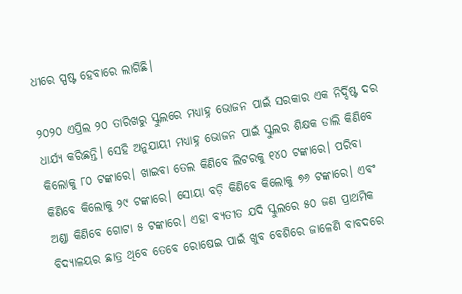ଧୀରେ ସ୍ପଷ୍ଟ ହେବାରେ ଲାଗିଛି।

୨୦୨୦ ଏପ୍ରିଲ ୨୦ ତାରିଖରୁ ସ୍କୁଲରେ ମଧ୍ୟାହ୍ନ ଭୋଜନ ପାଇଁ ସରକାର ଏକ ନିର୍ଦ୍ଦିଷ୍ଟ ଦର ଧାର୍ଯ୍ୟ କରିଛନ୍ତି। ସେହି ଅନୁଯାୟୀ ମଧ୍ୟାହ୍ନ ଭୋଜନ ପାଇଁ ସ୍କୁଲର ଶିକ୍ଷକ ଡାଲି କିଣିବେ କିଲୋକୁ ୮୦ ଟଙ୍କାରେ। ଖାଇବା ତେଲ କିଣିବେ ଲିଟରକୁ ୧୪୦ ଟଙ୍କାରେ। ପରିବା କିଣିବେ କିଲୋକୁ ୨୯ ଟଙ୍କାରେ। ସୋୟା ବଡ଼ି କିଣିବେ କିଲୋକୁ ୭୬ ଟଙ୍କାରେ। ଏବଂ ଅଣ୍ଡା କିଣିବେ ଗୋଟା ୫ ଟଙ୍କାରେ। ଏହା ବ୍ୟତୀତ ଯଦି ସ୍କୁଲରେ ୫୦ ଜଣ ପ୍ରାଥମିକ ବିଦ୍ୟାଳୟର ଛାତ୍ର ଥିବେ ତେବେ ରୋଷେଇ ପାଇଁ ଖୁବ ବେଶିରେ ଜାଳେଣି ବାବଦରେ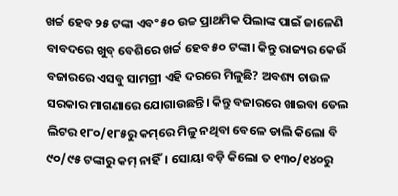ଖର୍ଚ୍ଚ ହେବ ୨୫ ଟଙ୍କା ଏବଂ ୫୦ ଉଚ୍ଚ ପ୍ରାଥମିକ ପିଲାଙ୍କ ପାଇଁ ଜାଳେଣି ବାବଦରେ ଖୁବ୍ ବେଶିରେ ଖର୍ଚ୍ଚ ହେବ ୫୦ ଟଙ୍କା। କିନ୍ତୁ ରାଜ୍ୟର କେଉଁ ବଜାରରେ ଏସବୁ ସାମଗ୍ରୀ ଏହି ଦରରେ ମିଳୁଛି? ଅବଶ୍ୟ ଚାଉଳ ସରକାର ମାଗଣାରେ ଯୋଗାଉଛନ୍ତି। କିନ୍ତୁ ବଜାରରେ ଖାଇବା ତେଲ ଲିଟର ୧୮୦/୧୮୫ରୁ କମ୍‌ରେ ମିଳୁ ନଥିବା ବେଳେ ଡାଲି କିଲୋ ବି ୯୦/୯୫ ଟଙ୍କାରୁ କମ୍ ନାହିଁ। ସୋୟା ବଡ଼ି କିଲୋ ତ ୧୩୦/୧୪୦ରୁ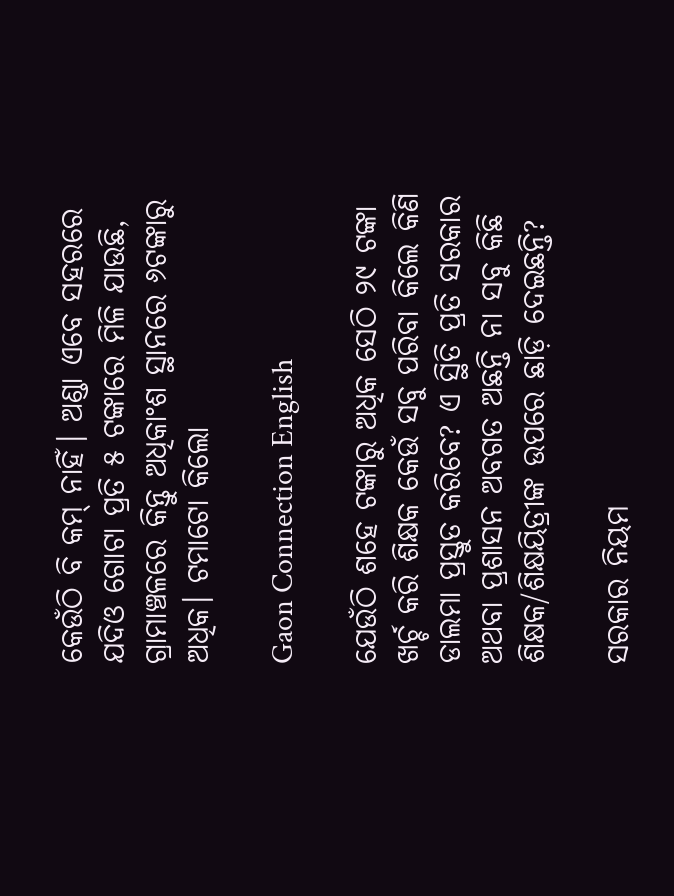କେଉଁଠି ବି କମ୍ ନାହିଁ। ଅଣ୍ଡା ଏବେ ସହରରେ ଯଦିଓ ଗୋଟା ପ୍ରତି ୫ ଟଙ୍କାରେ ମିଳି ଯାଉଛି, ଗ୍ରାମାଞ୍ଚଳରେ କିନ୍ତୁ ଅଧିକାଂଶ ସ୍ଥାନରେ ୬ଟଙ୍କାରୁ ଅଧିକ। ଟମାଟୋ କିଲୋ

Gaon Connection English

ଯେଉଁଠି ଶହେ ଟଙ୍କାରୁ ଅଧିକ ସେଠି ୨୯ ଟଙ୍କା ଖର୍ଚ୍ଚ କରି ଶିକ୍ଷକ କେଉଁ ସବୁ ପରିବା କିଲେ କିଣି ଡାଲମା ପ୍ରସ୍ତୁତ କରିବେ? ଏ ସ୍ଥିତି ପ୍ରତି ସରକାର ଅଥବା ପ୍ରଶାସନ ଅବଗତ ଅଛନ୍ତି ନା ସବୁ କିଛି ଶିକ୍ଷକ/ଶିକ୍ଷୟିତ୍ରୀଙ୍କ ଉପରେ ଛାଡ଼ି ଦେଇଛନ୍ତି?

ସରକାର ନିୟମ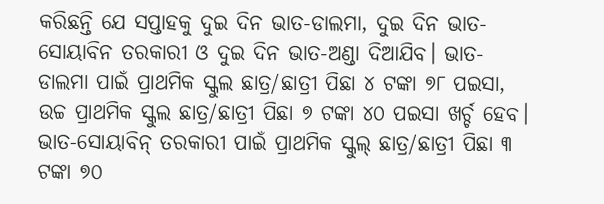କରିଛନ୍ତି ଯେ ସପ୍ତାହକୁ ଦୁଇ ଦିନ ଭାତ-ଡାଲମା, ଦୁଇ ଦିନ ଭାତ-ସୋୟାବିନ ତରକାରୀ ଓ ଦୁଇ ଦିନ ଭାତ-ଅଣ୍ଡା ଦିଆଯିବ। ଭାତ-ଡାଲମା ପାଇଁ ପ୍ରାଥମିକ ସ୍କୁଲ ଛାତ୍ର/ଛାତ୍ରୀ ପିଛା ୪ ଟଙ୍କା ୭୮ ପଇସା, ଉଚ୍ଚ ପ୍ରାଥମିକ ସ୍କୁଲ ଛାତ୍ର/ଛାତ୍ରୀ ପିଛା ୭ ଟଙ୍କା ୪୦ ପଇସା ଖର୍ଚ୍ଚ ହେବ। ଭାତ-ସୋୟାବିନ୍ ତରକାରୀ ପାଇଁ ପ୍ରାଥମିକ ସ୍କୁଲ୍ ଛାତ୍ର/ଛାତ୍ରୀ ପିଛା ୩ ଟଙ୍କା ୭୦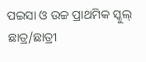ପଇସା ଓ ଉଚ୍ଚ ପ୍ରାଥମିକ ସ୍କୁଲ୍ ଛାତ୍ର/ଛାତ୍ରୀ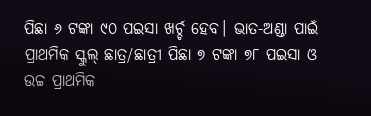ପିଛା ୬ ଟଙ୍କା ୯୦ ପଇସା ଖର୍ଚ୍ଚ ହେବ। ଭାତ-ଅଣ୍ଡା ପାଇଁ ପ୍ରାଥମିକ ସ୍କୁଲ୍ ଛାତ୍ର/ଛାତ୍ରୀ ପିଛା ୭ ଟଙ୍କା ୭୮ ପଇସା ଓ ଉଚ୍ଚ ପ୍ରାଥମିକ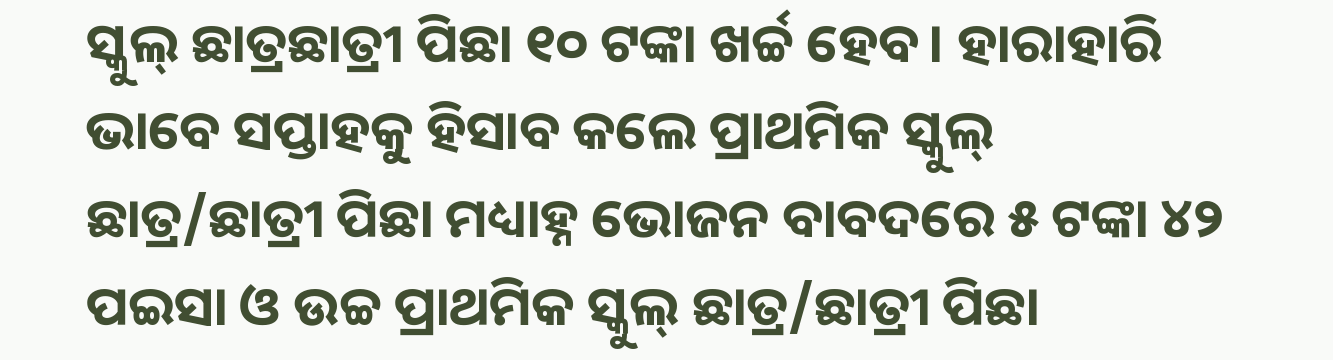ସ୍କୁଲ୍ ଛାତ୍ରଛାତ୍ରୀ ପିଛା ୧୦ ଟଙ୍କା ଖର୍ଚ୍ଚ ହେବ। ହାରାହାରି ଭାବେ ସପ୍ତାହକୁ ହିସାବ କଲେ ପ୍ରାଥମିକ ସ୍କୁଲ୍ ଛାତ୍ର/ଛାତ୍ରୀ ପିଛା ମଧ୍ୟାହ୍ନ ଭୋଜନ ବାବଦରେ ୫ ଟଙ୍କା ୪୨ ପଇସା ଓ ଉଚ୍ଚ ପ୍ରାଥମିକ ସ୍କୁଲ୍ ଛାତ୍ର/ଛାତ୍ରୀ ପିଛା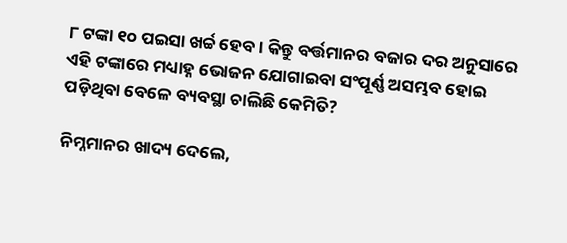୮ ଟଙ୍କା ୧୦ ପଇସା ଖର୍ଚ୍ଚ ହେବ। କିନ୍ତୁ ବର୍ତ୍ତମାନର ବଜାର ଦର ଅନୁସାରେ ଏହି ଟଙ୍କାରେ ମଧ୍ୟାହ୍ନ ଭୋଜନ ଯୋଗାଇବା ସଂପୂର୍ଣ୍ଣ ଅସମ୍ଭବ ହୋଇ ପଡ଼ିଥିବା ବେଳେ ବ୍ୟବସ୍ଥା ଚାଲିଛି କେମିତି?

ନିମ୍ନମାନର ଖାଦ୍ୟ ଦେଲେ,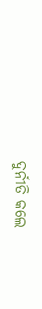ଦୁର୍ନୀତି କଲେ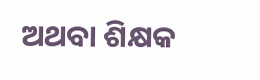ଅଥବା ଶିକ୍ଷକ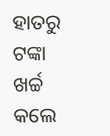ହାତରୁ ଟଙ୍କା ଖର୍ଚ୍ଚ କଲେ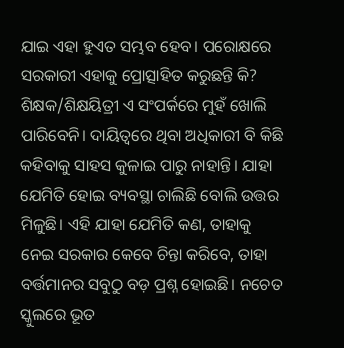ଯାଇ ଏହା ହୁଏତ ସମ୍ଭବ ହେବ। ପରୋକ୍ଷରେ ସରକାରୀ ଏହାକୁ ପ୍ରୋତ୍ସାହିତ କରୁଛନ୍ତି କି? ଶିକ୍ଷକ/ଶିକ୍ଷୟିତ୍ରୀ ଏ ସଂପର୍କରେ ମୁହଁ ଖୋଲି ପାରିବେନି। ଦାୟିତ୍ବରେ ଥିବା ଅଧିକାରୀ ବି କିଛି କହିବାକୁ ସାହସ କୁଳାଇ ପାରୁ ନାହାନ୍ତି। ଯାହା ଯେମିତି ହୋଇ ବ୍ୟବସ୍ଥା ଚାଲିଛି ବୋଲି ଉତ୍ତର ମିଳୁଛି। ଏହି ଯାହା ଯେମିତି କଣ, ତାହାକୁ ନେଇ ସରକାର କେବେ ଚିନ୍ତା କରିବେ, ତାହା ବର୍ତ୍ତମାନର ସବୁଠୁ ବଡ଼ ପ୍ରଶ୍ନ ହୋଇଛି। ନ‌ଚେତ ସ୍କୁଲରେ ଭୂତ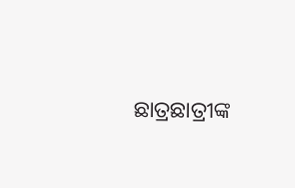ଛାତ୍ରଛାତ୍ରୀଙ୍କ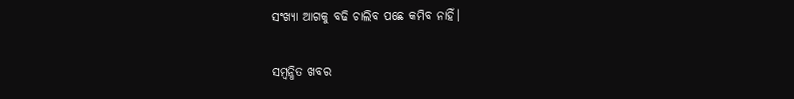ସଂଖ୍ୟା ଆଗକୁ ବଢି ଚାଲିବ ପଛେ କମିବ ନାହିଁ।

ସମ୍ବନ୍ଧିତ ଖବର